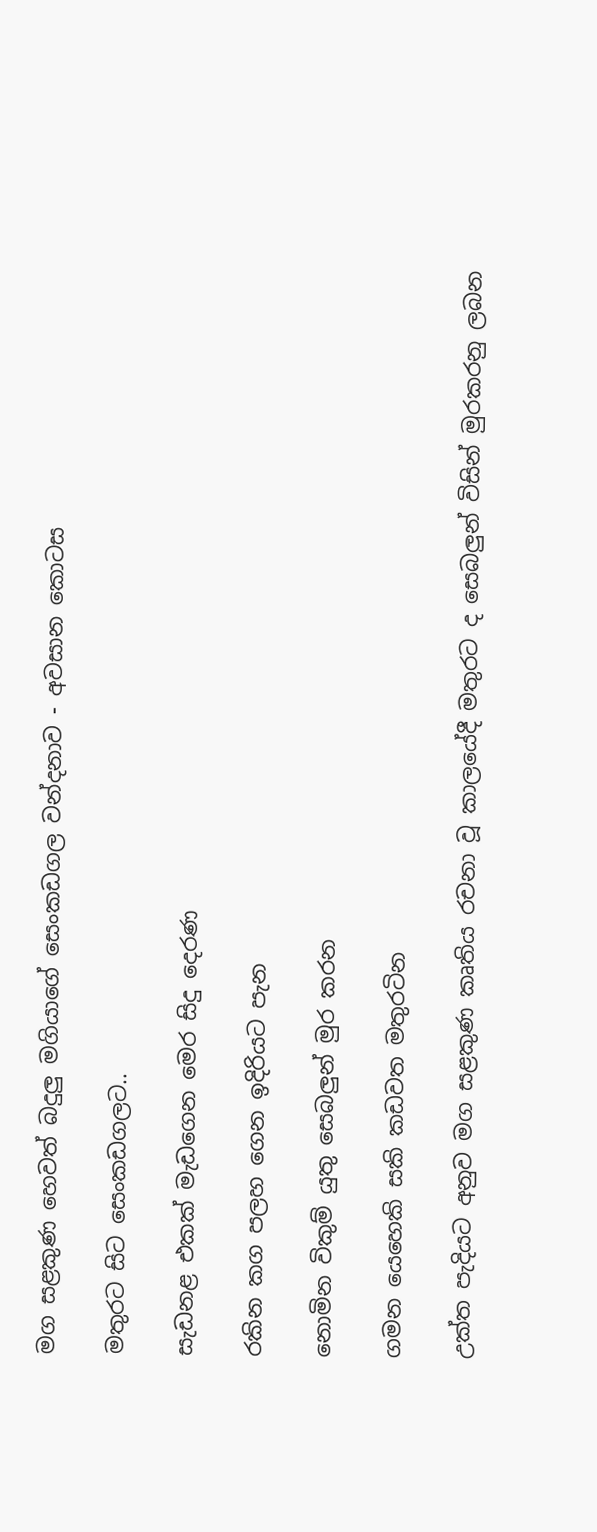මග සළකුණ හෙවත් බදුලු මගියාගේ සෙංකඩගල වන්දනාව - අවසාන කොටස

මතුරට සිට සෙංකඩගලට..

සැඩනළ එකක් මැඩගෙන මෙර සිදු දෙරණ

රකින කග පලහ ගෙන ඉදිරියට පැන

නොමින විකුම් යුතු සෙබලුන් මුර කරන

ගමන යෙහෙකි සකි කඩවත මතුරටින

උක්ත පැදියට අනුව මග සළකුණ කෘතිය රචනා වූ කාලයේදී මතුරට ද සෙබලුන් විසින් මුරකරනු ලබන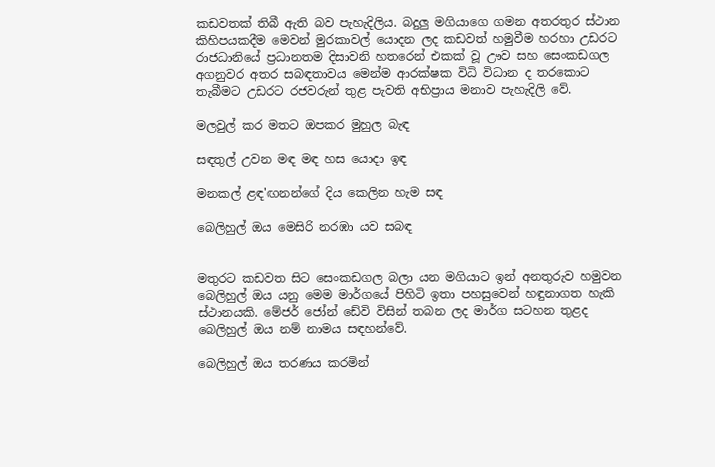කඩවතක් තිබී ඇති බව පැහැදිලිය. බදුලු මගියාගෙ ගමන අතරතුර ස්ථාන කිහිපයකදීම මෙවන් මුරකාවල් යොදන ලද කඩවත් හමුවීම හරහා උඩරට රාජධානියේ ප්‍රධානතම දිසාවනි හතරෙන් එකක් වූ ඌව සහ සෙංකඩගල අගනුවර අතර සබඳතාවය මෙන්ම ආරක්ෂක විධි විධාන ද තරකොට තැබීමට උඩරට රජවරුන් තුළ පැවති අභිප්‍රාය මනාව පැහැදිලි වේ.

මලවුල් කර මතට ඔපකර මුහුල බැඳ

සඳතුල් උවන මඳ මඳ හස යොදා ඉඳ

මනකල් ළඳ'ඟනන්ගේ දිය කෙලින හැම සඳ

බෙලිහුල් ඔය මෙසිරි නරඹා යව සබඳ


මතුරට කඩවත සිට සෙංකඩගල බලා යන මගියාට ඉන් අනතුරුව හමුවන බෙලිහුල් ඔය යනු මෙම මාර්ගයේ පිහිටි ඉතා පහසුවෙන් හඳුනාගත හැකි ස්ථානයකි. මේජර් ජෝන් ඩේවි විසින් තබන ලද මාර්ග සටහන තුළද බෙලිහුල් ඔය නම් නාමය සඳහන්වේ.

බෙලිහුල් ඔය තරණය කරමින්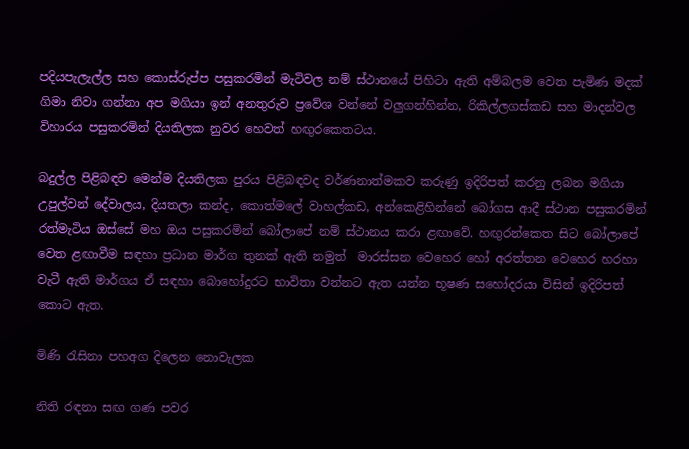පදියපැලැල්ල සහ කොස්රුප්ප පසුකරමින් මැටිවල නම් ස්ථානයේ පිහිටා ඇති අම්බලම වෙත පැමිණ මදක් ගිමා නිවා ගන්නා අප මගියා ඉන් අනතුරුව ප්‍රවේශ වන්නේ වලුගන්හින්න, රිකිල්ලගස්කඩ සහ මාදන්වල විහාරය පසුකරමින් දියතිලක නුවර හෙවත් හඟුරකෙතටය.

බදුල්ල පිළිබඳව මෙන්ම දියතිලක පුරය පිළිබඳවද වර්ණනාත්මකව කරුණු ඉදිරිපත් කරනු ලබන මගියා උපුල්වන් දේවාලය, දියතලා කන්ද, කොත්මලේ වාහල්කඩ, අන්කෙළිහින්නේ බෝගස ආදී ස්ථාන පසුකරමින් රත්මැටිය ඔස්සේ මහ ඔය පසුකරමින් බෝලාපේ නම් ස්ථානය කරා ළඟාවේ. හඟුරන්කෙත සිට බෝලාපේ වෙත ළඟාවීම සඳහා ප්‍රධාන මාර්ග තුනක් ඇති නමුත්  මාරස්සන වෙහෙර හෝ අරත්තන වෙහෙර හරහා වැටී ඇති මාර්ගය ඒ සඳහා බොහෝදුරට භාවිතා වන්නට ඇත යන්න භූෂණ සහෝදරයා විසින් ඉදිරිපත් කොට ඇත.

මිණි රැසිනා පහඅග දිලෙන නොවැලක

නිති රඳනා සඟ ගණ පවර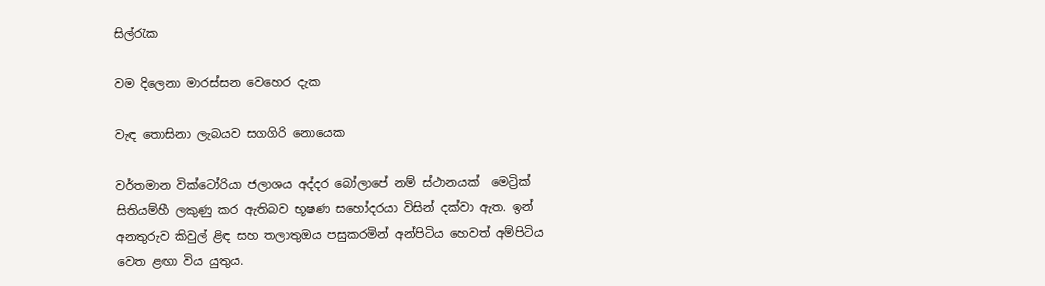සිල්රැක

වම දිලෙනා මාරස්සන වෙහෙර දැක

වැඳ තොසිනා ලැබයව සගගිරි නොයෙක

වර්තමාන වික්ටෝරියා ජලාශය අද්දර බෝලාපේ නම් ස්ථානයක්  මෙට්‍රික් සිතියම්හී ලකුණු කර ඇතිබව භූෂණ සහෝදරයා විසින් දක්වා ඇත. ඉන් අනතුරුව කිවුල් ළිඳ සහ තලාතුඔය පසුකරමින් අන්පිටිය හෙවත් අම්පිටිය වෙත ළඟා විය යුතුය.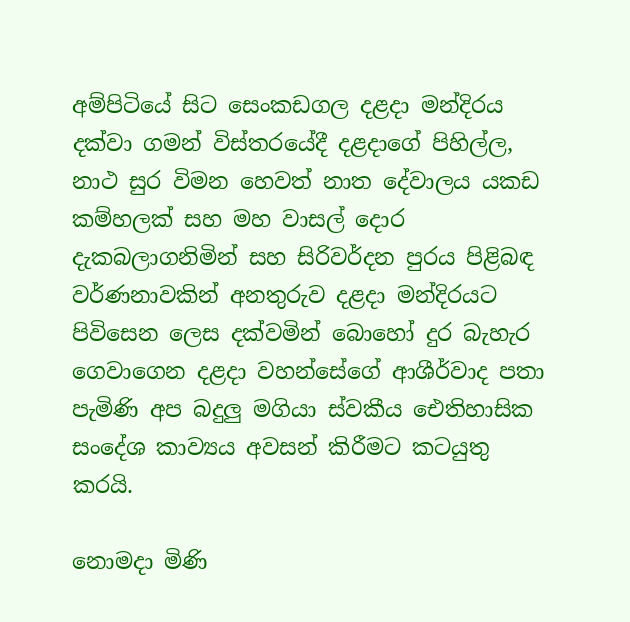අම්පිටියේ සිට සෙංකඩගල දළදා මන්දිරය දක්වා ගමන් විස්තරයේදී දළදාගේ පිහිල්ල, නාථ සුර විමන හෙවත් නාත දේවාලය යකඩ කම්හලක් සහ මහ වාසල් දොර දැකබලාගනිමින් සහ සිරිවර්දන පුරය පිළිබඳ වර්ණනාවකින් අනතුරුව දළදා මන්දිරයට පිවිසෙන ලෙස දක්වමින් බොහෝ දුර බැහැර ගෙවාගෙන දළදා වහන්සේගේ ආශීර්වාද පතා පැමිණි අප බදුලු මගියා ස්වකීය ඓතිහාසික සංදේශ කාව්‍යය අවසන් කිරීමට කටයුතු කරයි.

නොමදා මිණි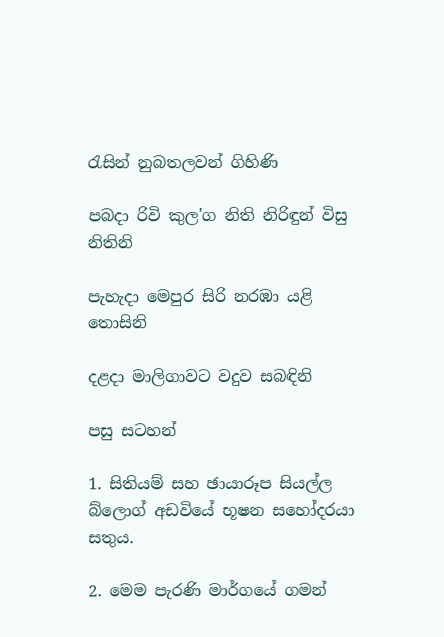රැසින් නුබතලවන් ගිහිණි

පබදා රිවි කුල'ග නිති නිරිඳුන් විසු නිතිනි

පැහැදා මෙපුර සිරි නරඹා යළි තොසිනි

දළදා මාලිගාවට වදුව සබඳිනි

පසු සටහන්

1. සිතියම් සහ ඡායාරූප සියල්ල බ්ලොග් අඩවියේ භූෂන සහෝදරයා සතුය.

2. මෙම පැරණි මාර්ගයේ ගමන්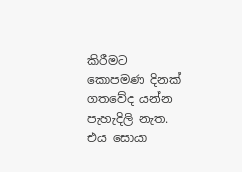කිරීමට කොපමණ දිනක් ගතවේද යන්න පැහැදිලි නැත. එය සොයා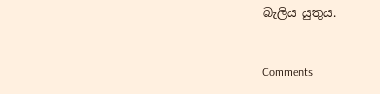බැලිය යුතුය.


Comments